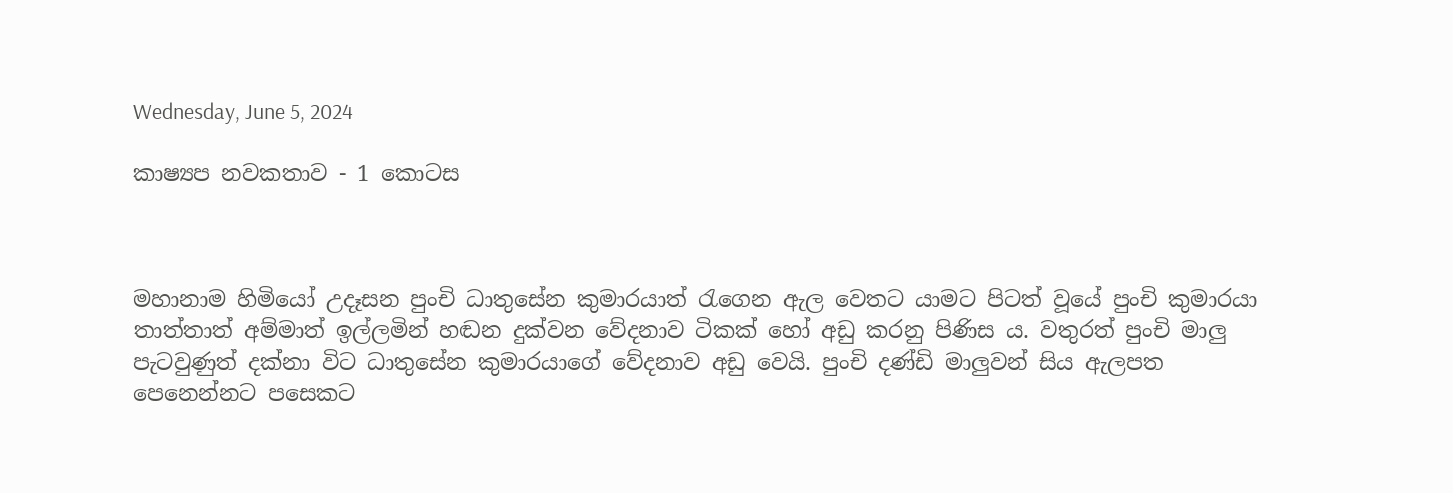Wednesday, June 5, 2024

කාෂ්‍යප නවකතාව - 1 කොටස



මහානාම හිමියෝ උදෑසන පුංචි ධාතුසේන කුමාරයාත් රැගෙන ඇල වෙතට යාමට පිටත් වූයේ පුංචි කුමාරයා තාත්තාත් අම්මාත් ඉල්ලමින් හඬන දුක්වන වේදනාව ටිකක් හෝ අඩු කරනු පිණිස ය. වතුරත් පුංචි මාලු පැටවුණුත් දක්නා විට ධාතුසේන කුමාරයාගේ වේදනාව අඩු වෙයි. පුංචි දණ්ඩි මාලුවන් සිය ඇලපත පෙනෙන්නට පසෙකට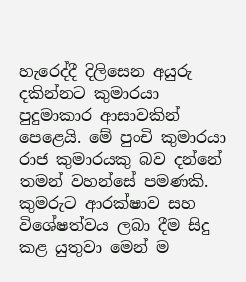හැරෙද්දී දිලිසෙන අයුරු දකින්නට කුමාරයා පුදුමාකාර ආසාවකින් පෙළෙයි. මේ පුංචි කුමාරයා රාජ කුමාරයකු බව දන්නේ තමන් වහන්සේ පමණකි. කුමරුට ආරක්ෂාව සහ විශේෂත්වය ලබා දීම සිදු කළ යුතුවා මෙන් ම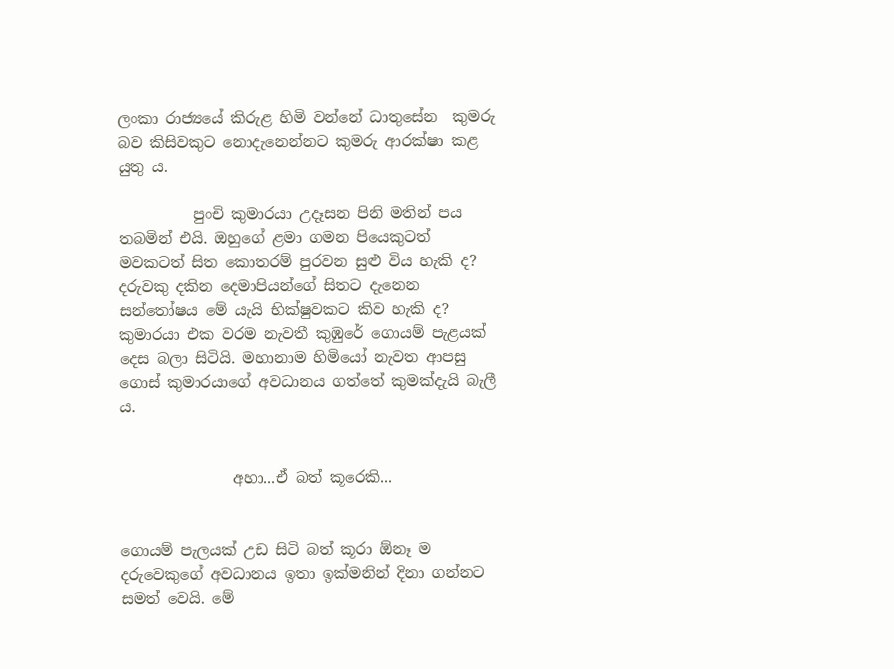ලංකා රාජ්‍යයේ කිරුළ හිමි වන්නේ ධාතුසේන  කුමරු බව කිසිවකුට නොදැනෙන්නට කුමරු ආරක්ෂා කළ යුතු ය.

          පුංචි කුමාරයා උදෑසන පිනි මතින් පය තබමින් එයි. ඔහුගේ ළමා ගමන පියෙකුටත් මවකටත් සිත කොතරම් පුරවන සුළු විය හැකි ද? දරුවකු දකින දෙමාපියන්ගේ සිතට දැනෙන සන්තෝෂය මේ යැයි භික්ෂුවකට කිව හැකි ද? කුමාරයා එක වරම නැවතී කුඹුරේ ගොයම් පැළයක් දෙස බලා සිටියි. මහානාම හිමියෝ නැවත ආපසු ගොස් කුමාරයාගේ අවධානය ගත්තේ කුමක්දැයි බැලී ය.


               අහා...ඒ බත් කූරෙකි...


ගොයම් පැලයක් උඩ සිටි බත් කූරා ඕනෑ ම දරුවෙකුගේ අවධානය ඉතා ඉක්මනින් දිනා ගන්නට සමත් වෙයි. මේ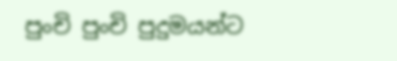පුංචි පුංචි පුදුමයන්ට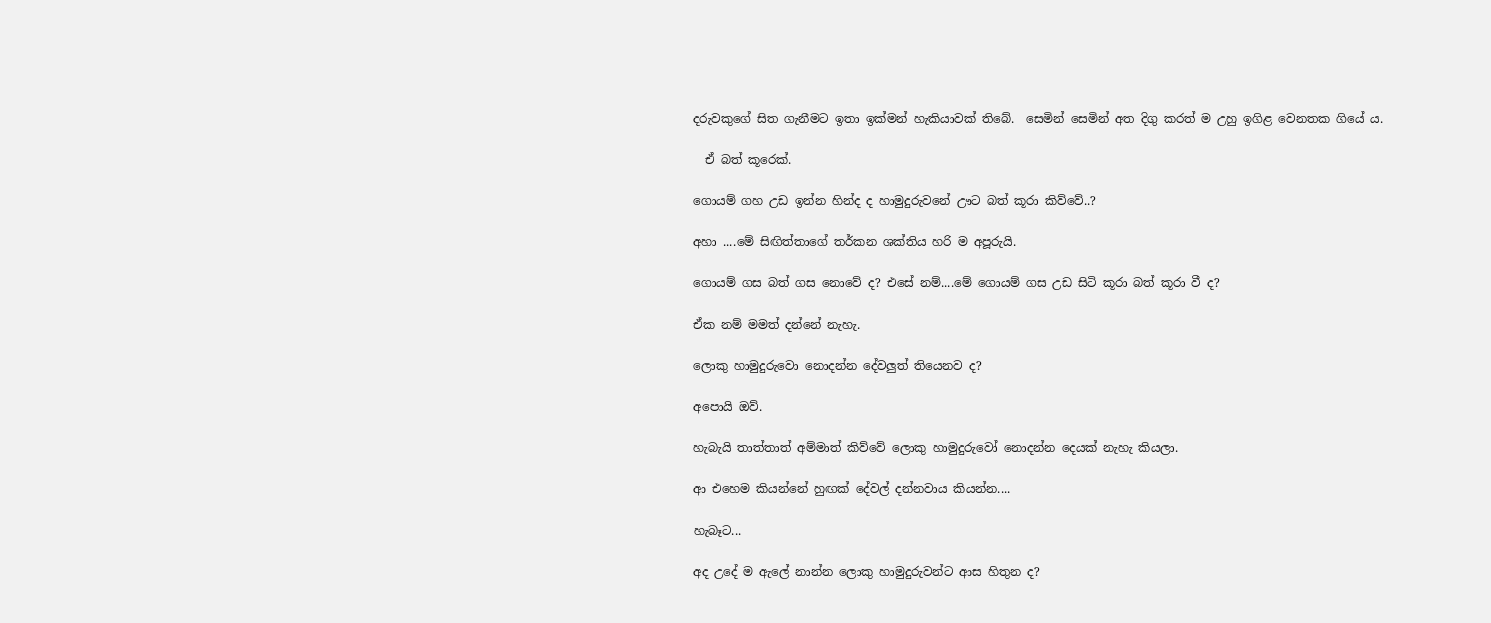දරුවකුගේ සිත ගැනීමට ඉතා ඉක්මන් හැකියාවක් තිබේ.  සෙමින් සෙමින් අත දිගු කරත් ම උහු ඉගිළ වෙනතක ගියේ ය.

  ඒ බත් කූරෙක්.

ගොයම් ගහ උඩ ඉන්න හින්ද ද හාමුදුරුවනේ ඌට බත් කූරා කිව්වේ..?

අහා ....මේ සිඟිත්තාගේ තර්කන ශක්තිය හරි ම අපූරුයි.

ගොයම් ගස බත් ගස නොවේ ද? එසේ නම්....මේ ගොයම් ගස උඩ සිටි කූරා බත් කූරා වී ද?

ඒක නම් මමත් දන්නේ නැහැ.

ලොකු හාමුදුරුවො නොදන්න දේවලුත් තියෙනව ද?

අපොයි ඔව්.

හැබැයි තාත්තාත් අම්මාත් කිව්වේ ලොකු හාමුදුරුවෝ නොදන්න දෙයක් නැහැ කියලා.

ආ එහෙම කියන්නේ හුඟක් දේවල් දන්නවාය කියන්න....

හැබෑට...

අද උදේ ම ඇලේ නාන්න ලොකු හාමුදුරුවන්ට ආස හිතුන ද?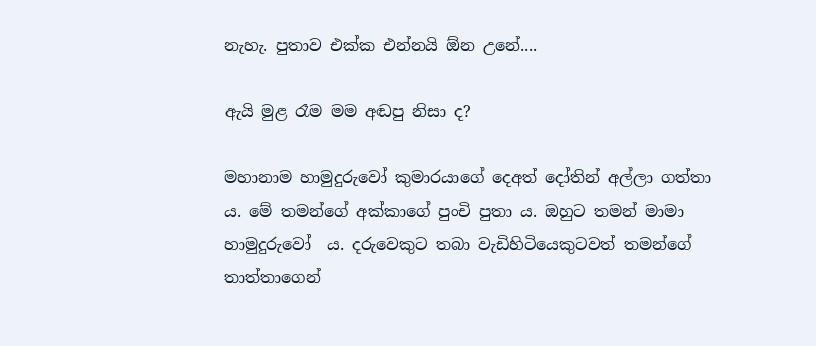නැහැ. පුතාව එක්ක එන්නයි ඕන උනේ....

ඇයි මුළ රෑම මම අඬපු නිසා ද?

මහානාම හාමුදුරුවෝ කුමාරයාගේ දෙඅත් දෝතින් අල්ලා ගත්තා ය. මේ තමන්ගේ අක්කාගේ පුංචි පුතා ය. ඔහුට තමන් මාමා හාමුදුරුවෝ  ය. දරුවෙකුට තබා වැඩිහිටියෙකුටවත් තමන්ගේ තාත්තාගෙන්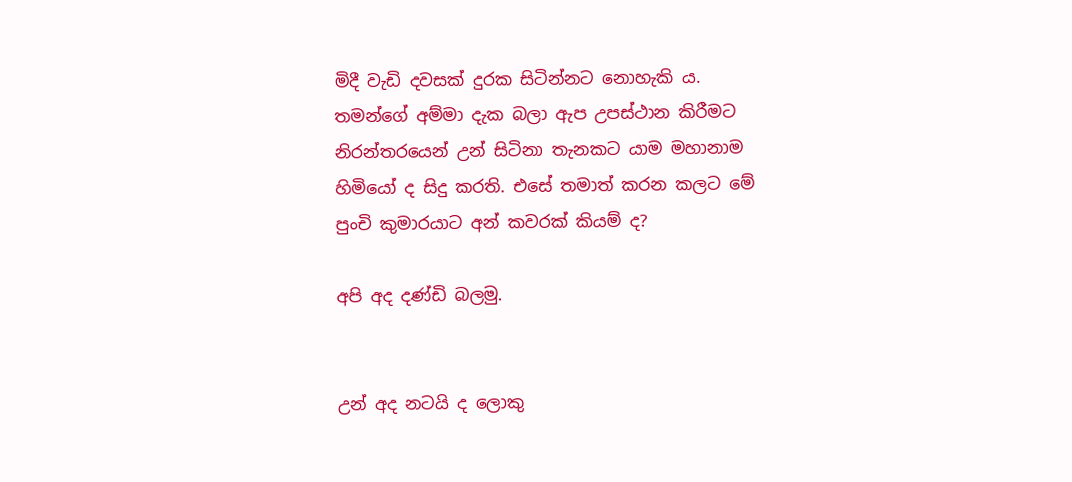මිදී වැඩි දවසක් දුරක සිටින්නට නොහැකි ය. තමන්ගේ අම්මා දැක බලා ඇප උපස්ථාන කිරීමට නිරන්තරයෙන් උන් සිටිනා තැනකට යාම මහානාම හිමියෝ ද සිදු කරති. එසේ තමාත් කරන කලට මේ පුංචි කුමාරයාට අන් කවරක් කියම් ද?

අපි අද දණ්ඩි බලමු.


උන් අද නටයි ද ලොකු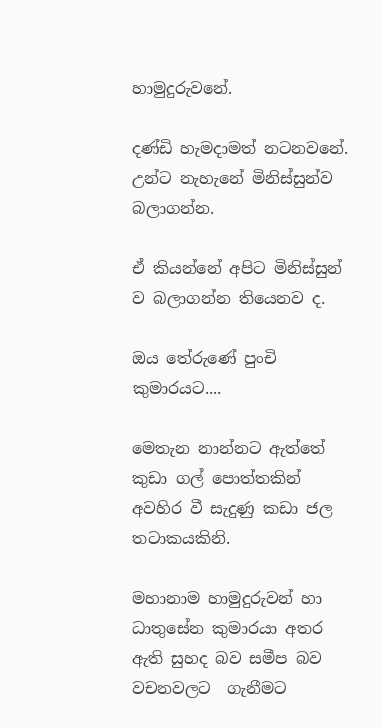හාමුදුරුවනේ.

දණ්ඩි හැමදාමත් නටනවනේ. උන්ට නැහැනේ මිනිස්සුන්ව බලාගන්න.

ඒ කියන්නේ අපිට මිනිස්සුන් ව බලාගන්න තියෙනව ද.

ඔය තේරුණේ පුංචි කුමාරයට....

මෙතැන නාන්නට ඇත්තේ කුඩා ගල් පොත්තකින් අවහිර වී සැදුණු කඩා ජල  තටාකයකිනි.

මහානාම හාමුදුරුවන් හා ධාතුසේන කුමාරයා අතර ඇති සුහද බව සමීප බව වචනවලට  ගැනීමට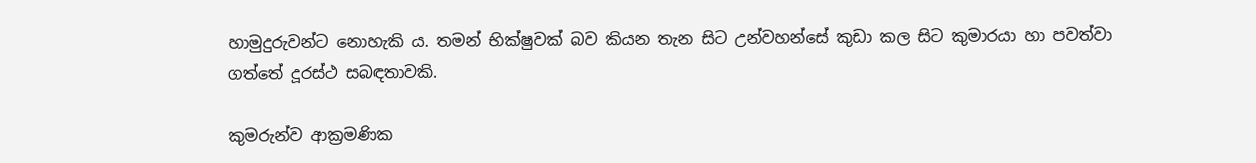හාමුදුරුවන්ට නොහැකි ය. තමන් භික්ෂුවක් බව කියන තැන සිට උන්වහන්සේ කුඩා කල සිට කුමාරයා හා පවත්වා ගත්තේ දූරස්ථ සබඳතාවකි.

කුමරුන්ව ආක්‍රමණික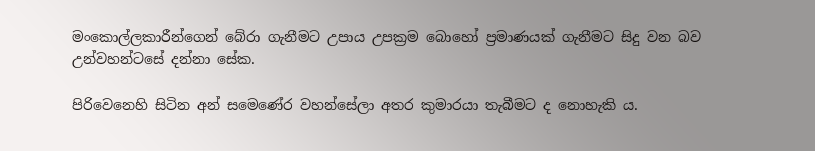මංකොල්ලකාරීන්ගෙන් බේරා ගැනීමට උපාය උපක්‍රම බොහෝ ප්‍රමාණයක් ගැනීමට සිදු වන බව උන්වහන්ටසේ දන්නා සේක.

පිරිවෙනෙහි සිටින අන් සමෙණේර වහන්සේලා අතර කුමාරයා තැබීමට ද නොහැකි ය.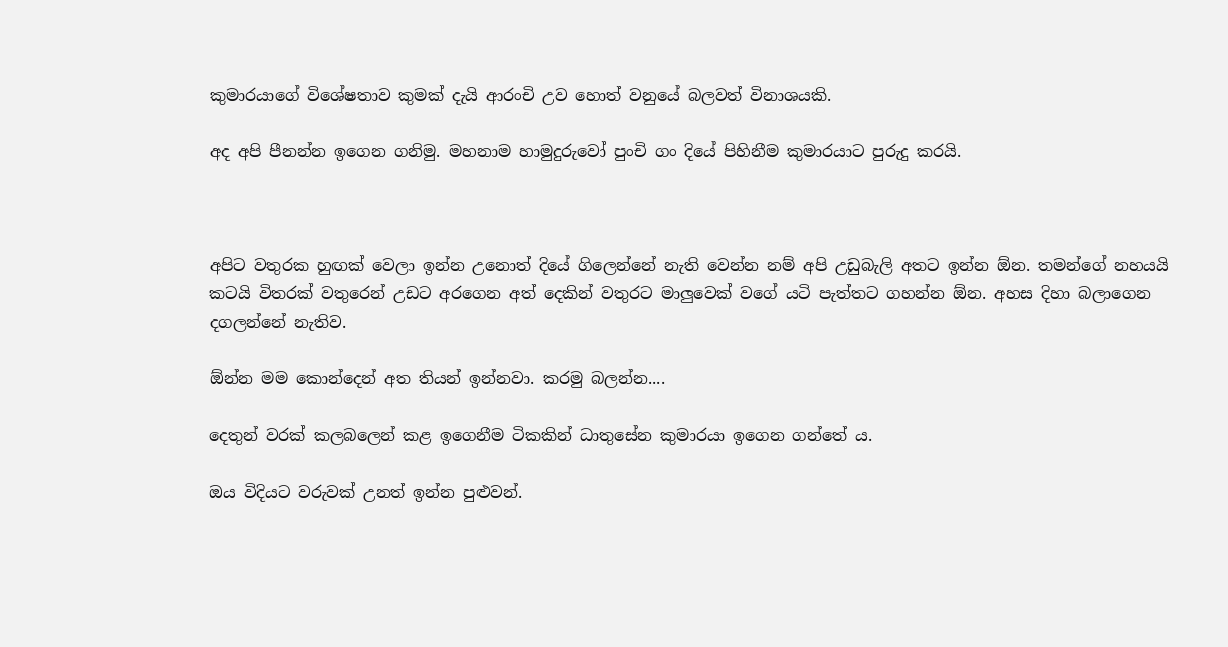කුමාරයාගේ විශේෂතාව කුමක් දැයි ආරංචි උව හොත් වනුයේ බලවත් විනාශයකි.

අද අපි පීනන්න ඉගෙන ගනිමු. මහනාම හාමුදුරුවෝ පුංචි ගං දියේ පිහිනීම කුමාරයාට පුරුදු කරයි.



අපිට වතුරක හුඟක් වෙලා ඉන්න උනොත් දියේ ගිලෙන්නේ නැති වෙන්න නම් අපි උඩුබැලි අතට ඉන්න ඕන. තමන්ගේ නහයයි කටයි විතරක් වතුරෙන් උඩට අරගෙන අත් දෙකින් වතුරට මාලුවෙක් වගේ යටි පැත්තට ගහන්න ඕන. අහස දිහා බලාගෙන දගලන්නේ නැතිව.

ඕන්න මම කොන්දෙන් අත තියන් ඉන්නවා. කරමු බලන්න....

දෙතුන් වරක් කලබලෙන් කළ ඉගෙනීම ටිකකින් ධාතුසේන කුමාරයා ඉගෙන ගන්තේ ය.

ඔය විදියට වරුවක් උනත් ඉන්න පුළුවන්.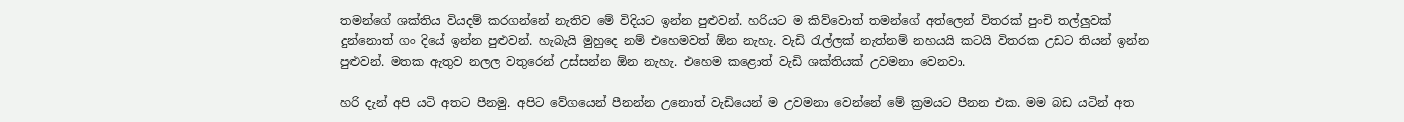තමන්ගේ ශක්තිය වියදම් කරගන්නේ නැතිව මේ විදියට ඉන්න පුළුවන්. හරියට ම කිව්වොත් තමන්ගේ අත්ලෙන් විතරක් පුංචි තල්ලුවක් දුන්නොත් ගං දියේ ඉන්න පුළුවන්. හැබැයි මුහුදෙ නම් එහෙමවත් ඕන නැහැ. වැඩි රැල්ලක් නැත්නම් නහයයි කටයි විතරක උඩට තියන් ඉන්න පුළුවන්. මතක ඇතුව නලල වතුරෙන් උස්සන්න ඕන නැහැ. එහෙම කළොත් වැඩි ශක්තියක් උවමනා වෙනවා.

හරි දැන් අපි යටි අතට පීනමු. අපිට වේගයෙන් පීනන්න උනොත් වැඩියෙන් ම උවමනා වෙන්නේ මේ ක්‍රමයට පීනන එක. මම බඩ යටින් අත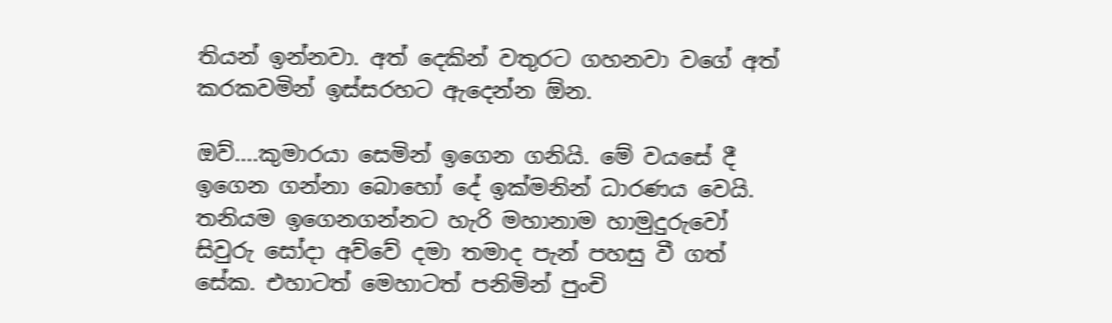තියන් ඉන්නවා. අත් දෙකින් වතුරට ගහනවා වගේ අත් කරකවමින් ඉස්සරහට ඇදෙන්න ඕන.

ඔව්....කුමාරයා සෙමින් ඉගෙන ගනියි. මේ වයසේ දී ඉගෙන ගන්නා බොහෝ දේ ඉක්මනින් ධාරණය වෙයි. තනියම ඉගෙනගන්නට හැරි මහානාම හාමුදුරුවෝ සිවුරු සෝදා අව්වේ දමා තමාද පැන් පහසු වී ගත් සේක. එහාටත් මෙහාටත් පනිමින් පුංචි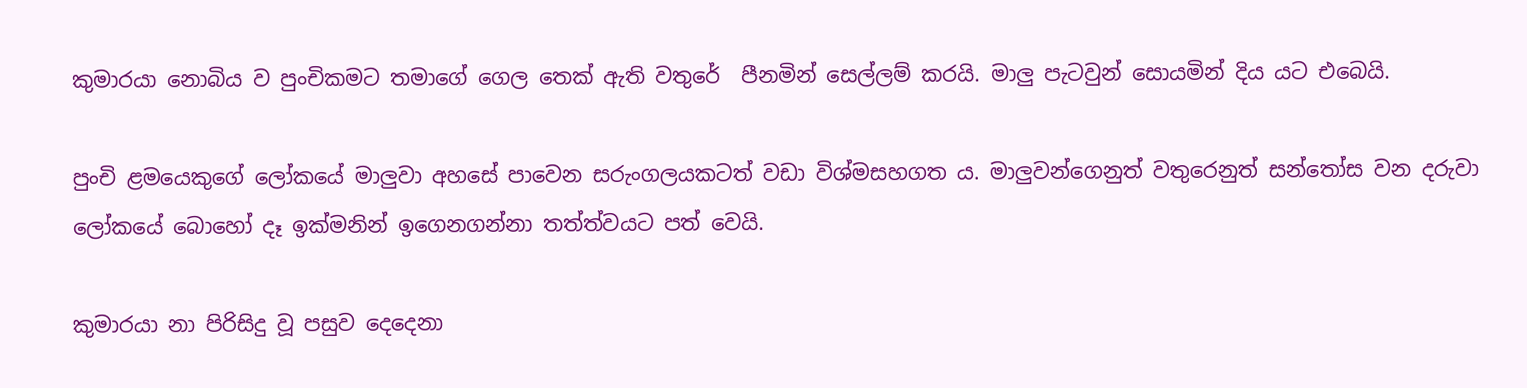කුමාරයා නොබිය ව පුංචිකමට තමාගේ ගෙල තෙක් ඇති වතුරේ  පීනමින් සෙල්ලම් කරයි. මාලු පැටවුන් සොයමින් දිය යට එබෙයි.

පුංචි ළමයෙකුගේ ලෝකයේ මාලුවා අහසේ පාවෙන සරුංගලයකටත් වඩා විශ්මසහගත ය. මාලුවන්ගෙනුත් වතුරෙනුත් සන්තෝස වන දරුවා ලෝකයේ බොහෝ දෑ ඉක්මනින් ඉගෙනගන්නා තත්ත්වයට පත් වෙයි.

කුමාරයා නා පිරිසිදු වූ පසුව දෙදෙනා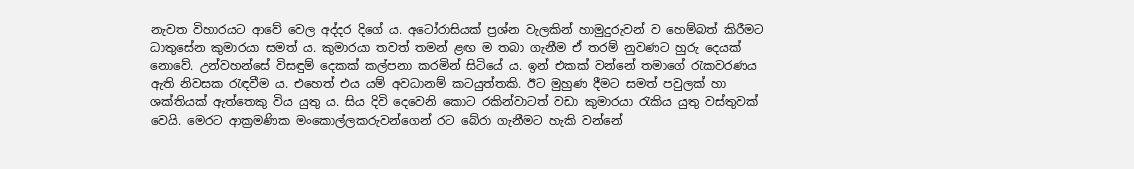නැවත විහාරයට ආවේ වෙල අද්දර දිගේ ය. අටෝරාසියක් ප්‍රශ්න වැලකින් හාමුදුරුවන් ව හෙම්බත් කිරීමට ධාතුසේන කුමාරයා සමත් ය. කුමාරයා තවත් තමන් ළඟ ම තබා ගැනීම ඒ තරම් නුවණට හුරු දෙයක් නොවේ. උන්වහන්සේ විසඳුම් දෙකක් කල්පනා කරමින් සිටියේ ය. ඉන් එකක් වන්නේ තමාගේ රැකවරණය ඇති නිවසක රැඳවීම ය. එහෙත් එය යම් අවධානම් කටයුත්තකි. ඊට මුහුණ දීමට සමත් පවුලක් හා ශක්තියක් ඇත්තෙකු විය යුතු ය. සිය දිවි දෙවෙනි කොට රකින්වාටත් වඩා කුමාරයා රැකිය යුතු වස්තුවක් වෙයි. මෙරට ආක්‍රමණික මංකොල්ලකරුවන්ගෙන් රට බේරා ගැනීමට හැකි වන්නේ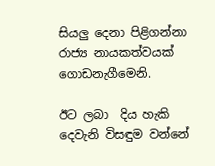සියලු දෙනා පිළිගන්නා රාජ්‍ය නායකත්වයක් ගොඩනැගීමෙනි.

ඊට ලබා  දිය හැකි දෙවැනි විසඳුම වන්නේ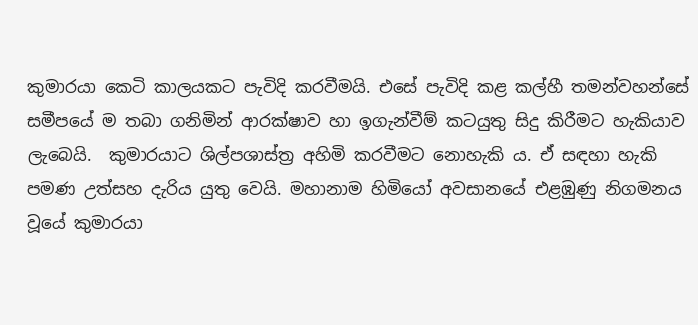කුමාරයා කෙටි කාලයකට පැවිදි කරවීමයි. එසේ පැවිදි කළ කල්හී තමන්වහන්සේ සමීපයේ ම තබා ගනිමින් ආරක්ෂාව හා ඉගැන්වීම් කටයුතු සිදු කිරීමට හැකියාව ලැබෙයි.  කුමාරයාට ශිල්පශාස්ත්‍ර අහිමි කරවීමට නොහැකි ය. ඒ සඳහා හැකි පමණ උත්සහ දැරිය යුතු වෙයි. මහානාම හිමියෝ අවසානයේ එළඹුණු නිගමනය වූයේ කුමාරයා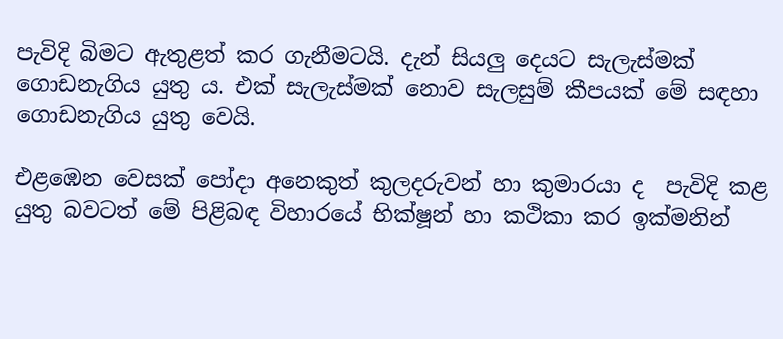පැවිදි බිමට ඇතුළත් කර ගැනීමටයි. දැන් සියලු දෙයට සැලැස්මක් ගොඩනැගිය යුතු ය. එක් සැලැස්මක් නොව සැලසුම් කීපයක් මේ සඳහා ගොඩනැගිය යුතු වෙයි.

එළඹෙන වෙසක් පෝදා අනෙකුත් කුලදරුවන් හා කුමාරයා ද  පැවිදි කළ යුතු බවටත් මේ පිළිබඳ විහාරයේ භික්ෂූන් හා කථිකා කර ඉක්මනින්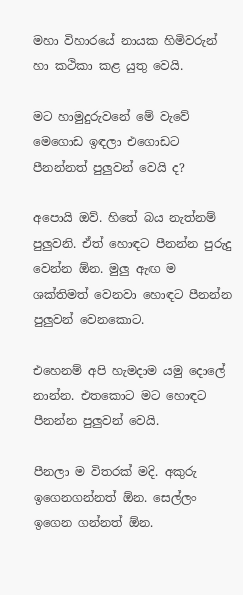මහා විහාරයේ නායක හිමිවරුන් හා කථිකා කළ යුතු වෙයි.

මට හාමුදුරුවනේ මේ වැවේ මෙගොඩ ඉඳලා එගොඩට පීනන්නත් පුලුවන් වෙයි ද?

අපොයි ඔව්. හිතේ බය නැත්නම් පුලුවනි. ඒත් හොඳට පීනන්න පුරුදු වෙන්න ඕන. මුලු ඇඟ ම ශක්තිමත් වෙනවා හොඳට පීනන්න පුලුවන් වෙනකොට.

එහෙනම් අපි හැමදාම යමු දොලේ නාන්න. එතකොට මට හොඳට පීනන්න පුලුවන් වෙයි.

පීනලා ම විතරක් මදි. අකුරු ඉගෙනගන්නත් ඕන. සෙල්ලං ඉගෙන ගන්නත් ඕන.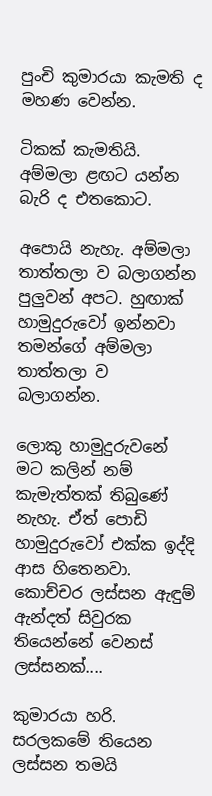පුංචි කුමාරයා කැමති ද මහණ වෙන්න.

ටිකක් කැමතියි. අම්මලා ළඟට යන්න බැරි ද එතකොට.

අපොයි නැහැ. අම්මලා තාත්තලා ව බලාගන්න පුලුවන් අපට. හුඟාක් හාමුදුරුවෝ ඉන්නවා තමන්ගේ අම්මලා තාත්තලා ව බලාගන්න.

ලොකු හාමුදුරුවනේ මට කලින් නම් කැමැත්තක් තිබුණේ නැහැ. ඒත් පොඩි හාමුදුරුවෝ එක්ක ඉද්දි ආස හිතෙනවා. කොච්චර ලස්සන ඇඳුම් ඇන්දත් සිවුරක තියෙන්නේ වෙනස් ලස්සනක්....

කුමාරයා හරි. සරලකමේ තියෙන ලස්සන තමයි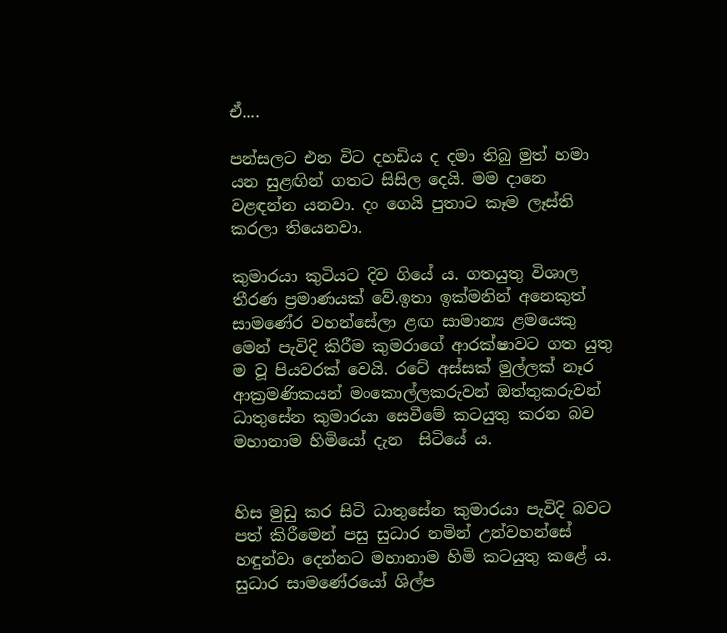ඒ....

පන්සලට එන විට දහඩිය ද දමා තිබු මුත් හමා යන සුළඟින් ගතට සිසිල දෙයි. මම දානෙ වළඳන්න යනවා. දං ගෙයි පුතාට කෑම ලෑස්ති කරලා තියෙනවා.

කුමාරයා කුටියට දිව ගියේ ය. ගතයුතු විශාල තීරණ ප්‍රමාණයක් වේ.ඉතා ඉක්මනින් අනෙකුත් සාමණේර වහන්සේලා ළඟ සාමාන්‍ය ළමයෙකු මෙන් පැවිදි කිරීම කුමරාගේ ආරක්ෂාවට ගත යුතු ම වූ පියවරක් වෙයි. රටේ අස්සක් මුල්ලක් නෑර ආක්‍රමණිකයන් මංකොල්ලකරුවන් ඔත්තුකරුවන් ධාතුසේන කුමාරයා සෙවීමේ කටයුතු කරන බව මහානාම හිමියෝ දැන  සිටියේ ය.


හිස මුඩු කර සිටි ධාතුසේන කුමාරයා පැවිදි බවට පත් කිරීමෙන් පසු සුධාර නමින් උන්වහන්සේ හඳුන්වා දෙන්නට මහානාම හිමි කටයුතු කළේ ය. සුධාර සාමණේරයෝ ශිල්ප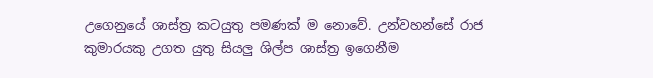උගෙනුයේ ශාස්ත්‍ර කටයුතු පමණක් ම නොවේ. උන්වහන්සේ රාජ කුමාරයකු උගත යුතු සියලු ශිල්ප ශාස්ත්‍ර ඉගෙනීම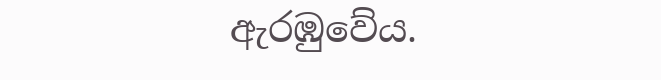ඇරඹුවේය.